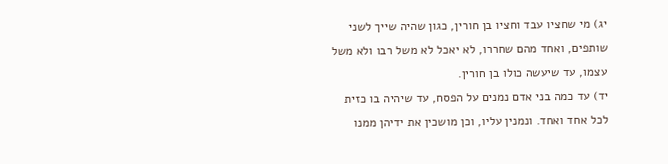יג) מי שחציו עבד וחציו בן חורין, כגון שהיה שייך לשני שותפים, ואחד מהם שחררו, לא יאכל לא משל רבו ולא משל עצמו, עד שיעשה כולו בן חורין.
יד) עד כמה בני אדם נמנים על הפסח, עד שיהיה בו כזית לכל אחד ואחד. ונמנין עליו, וכן מושכין את ידיהן ממנו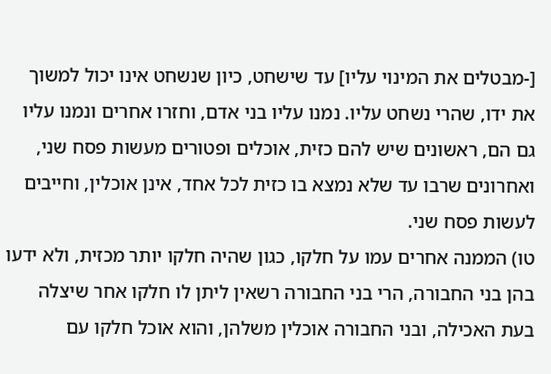[-מבטלים את המינוי עליו] עד שישחט, כיון שנשחט אינו יכול למשוך את ידו, שהרי נשחט עליו. נמנו עליו בני אדם, וחזרו אחרים ונמנו עליו גם הם, ראשונים שיש להם כזית, אוכלים ופטורים מעשות פסח שני, ואחרונים שרבו עד שלא נמצא בו כזית לכל אחד, אינן אוכלין, וחייבים לעשות פסח שני.
טו) הממנה אחרים עמו על חלקו, כגון שהיה חלקו יותר מכזית, ולא ידעו בהן בני החבורה, הרי בני החבורה רשאין ליתן לו חלקו אחר שיצלה בעת האכילה, ובני החבורה אוכלין משלהן, והוא אוכל חלקו עם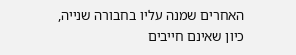האחרים שמנה עליו בחבורה שנייה, כיון שאינם חייבים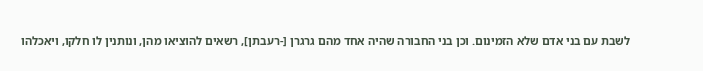לשבת עם בני אדם שלא הזמינום. וכן בני החבורה שהיה אחד מהם גרגרן [-רעבתן], רשאים להוציאו מהן, ונותנין לו חלקו, ויאכלהו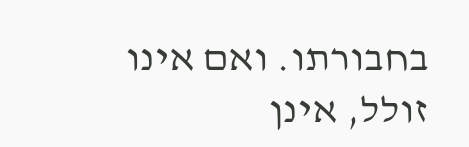בחבורתו. ואם אינו זולל, אינן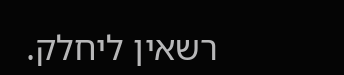רשאין ליחלק.